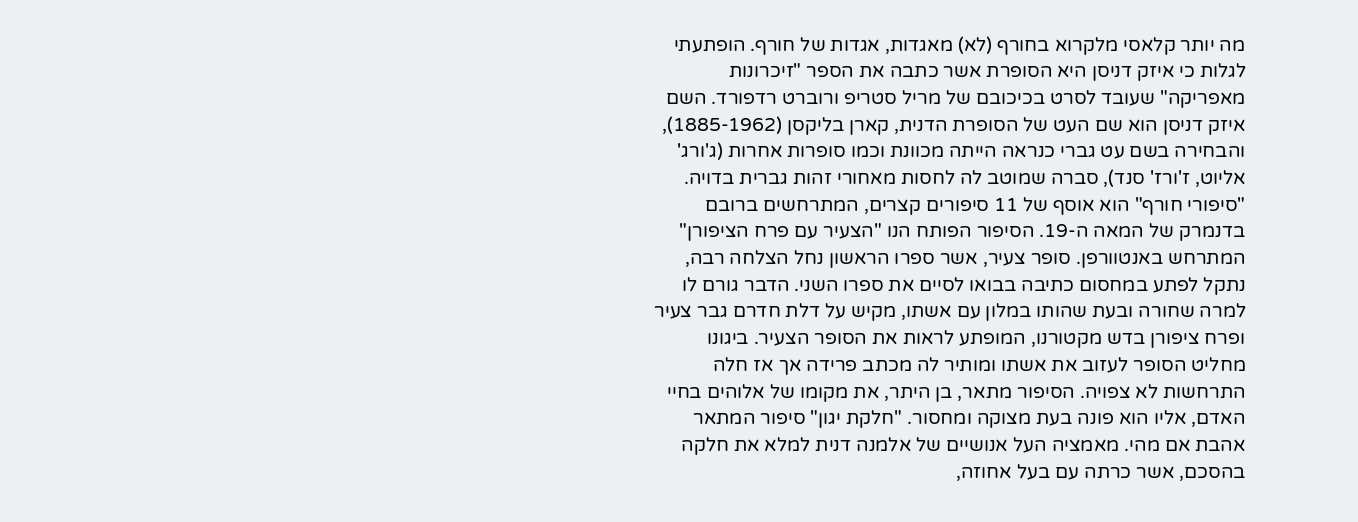מה יותר קלאסי מלקרוא בחורף (לא) מאגדות, אגדות של חורף. הופתעתי לגלות כי איזק דניסן היא הסופרת אשר כתבה את הספר "זיכרונות מאפריקה" שעובד לסרט בכיכובם של מריל סטריפ ורוברט רדפורד. השם איזק דניסן הוא שם העט של הסופרת הדנית, קארן בליקסן (1885-1962), והבחירה בשם עט גברי כנראה הייתה מכוונת וכמו סופרות אחרות (ג'ורג' אליוט, ז'ורז' סנד), סברה שמוטב לה לחסות מאחורי זהות גברית בדויה.
"סיפורי חורף" הוא אוסף של 11 סיפורים קצרים, המתרחשים ברובם בדנמרק של המאה ה-19. הסיפור הפותח הנו "הצעיר עם פרח הציפורן" המתרחש באנטוורפן. סופר צעיר, אשר ספרו הראשון נחל הצלחה רבה, נתקל לפתע במחסום כתיבה בבואו לסיים את ספרו השני. הדבר גורם לו למרה שחורה ובעת שהותו במלון עם אשתו, מקיש על דלת חדרם גבר צעיר ופרח ציפורן בדש מקטורנו, המופתע לראות את הסופר הצעיר. ביגונו מחליט הסופר לעזוב את אשתו ומותיר לה מכתב פרידה אך אז חלה התרחשות לא צפויה. הסיפור מתאר, בן היתר, את מקומו של אלוהים בחיי האדם, אליו הוא פונה בעת מצוקה ומחסור. "חלקת יגון" סיפור המתאר אהבת אם מהי. מאמציה העל אנושיים של אלמנה דנית למלא את חלקה בהסכם, אשר כרתה עם בעל אחוזה,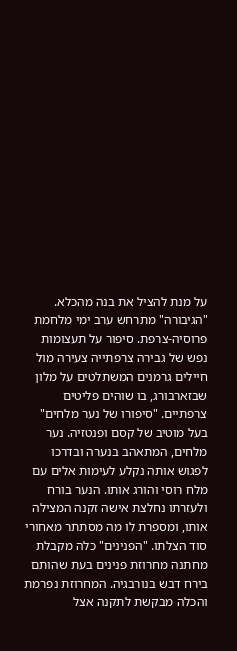על מנת להציל את בנה מהכלא. "הגיבורה" מתרחש ערב ימי מלחמת פרוסיה-צרפת. סיפור על תעצומות נפש של גבירה צרפתייה צעירה מול חיילים גרמנים המשתלטים על מלון שבזארבורג, בו שוהים פליטים צרפתיים. "סיפורו של נער מלחים" בעל מוטיב של קסם ופנטזיה. נער מלחים, המתאהב בנערה ובדרכו לפגוש אותה נקלע לעימות אלים עם מלח רוסי והורג אותו. הנער בורח ולעזרתו נחלצת אישה זקנה המצילה אותו, ומספרת לו מה מסתתר מאחורי סוד הצלתו. "הפנינים" כלה מקבלת מחתנה מחרוזת פנינים בעת שהותם בירח דבש בנורבגיה. המחרוזת נפרמת והכלה מבקשת לתקנה אצל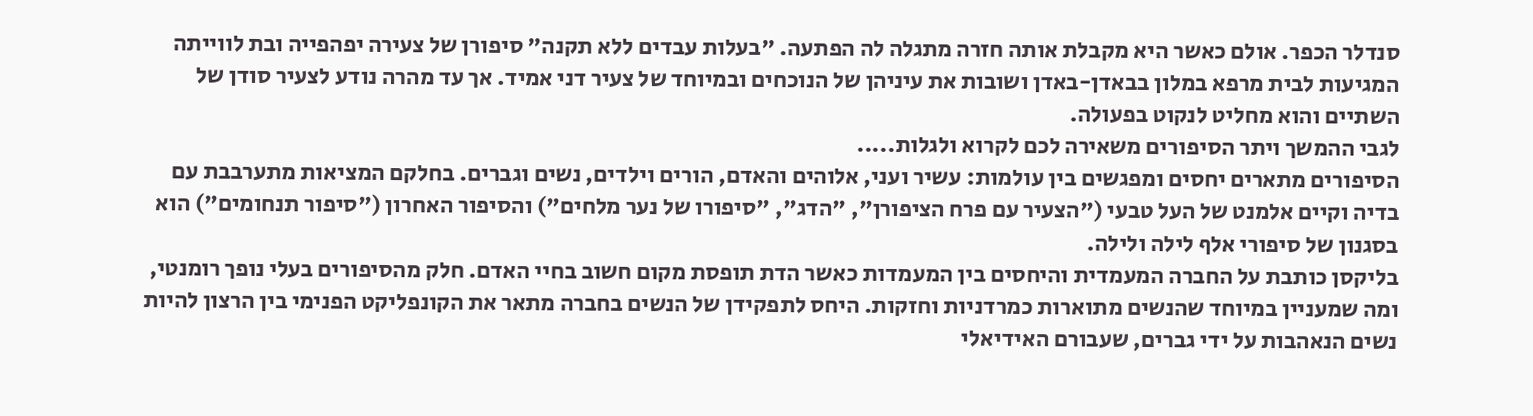סנדלר הכפר. אולם כאשר היא מקבלת אותה חזרה מתגלה לה הפתעה. "בעלות עבדים ללא תקנה" סיפורן של צעירה יפהפייה ובת לווייתה המגיעות לבית מרפא במלון בבאדן-באדן ושובות את עיניהן של הנוכחים ובמיוחד של צעיר דני אמיד. אך עד מהרה נודע לצעיר סודן של השתיים והוא מחליט לנקוט בפעולה.
לגבי ההמשך ויתר הסיפורים משאירה לכם לקרוא ולגלות.....
הסיפורים מתארים יחסים ומפגשים בין עולמות: עשיר ועני, אלוהים והאדם, הורים וילדים, נשים וגברים. בחלקם המציאות מתערבבת עם בדיה וקיים אלמנט של העל טבעי ("הצעיר עם פרח הציפורן", "הדג", "סיפורו של נער מלחים") והסיפור האחרון ("סיפור תנחומים") הוא בסגנון של סיפורי אלף לילה ולילה.
בליקסן כותבת על החברה המעמדית והיחסים בין המעמדות כאשר הדת תופסת מקום חשוב בחיי האדם. חלק מהסיפורים בעלי נופך רומנטי, ומה שמעניין במיוחד שהנשים מתוארות כמרדניות וחזקות. היחס לתפקידן של הנשים בחברה מתאר את הקונפליקט הפנימי בין הרצון להיות נשים הנאהבות על ידי גברים, שעבורם האידיאלי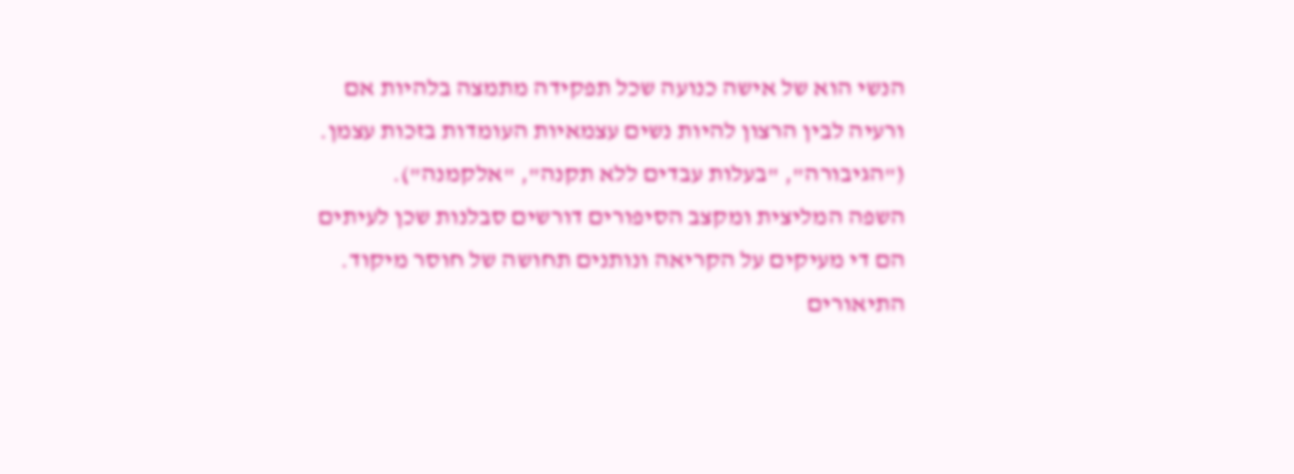הנשי הוא של אישה כנועה שכל תפקידה מתמצה בלהיות אם ורעיה לבין הרצון להיות נשים עצמאיות העומדות בזכות עצמן. ("הגיבורה", "בעלות עבדים ללא תקנה", "אלקמנה").
השפה המליצית ומקצב הסיפורים דורשים סבלנות שכן לעיתים הם די מעיקים על הקריאה ונותנים תחושה של חוסר מיקוד. התיאורים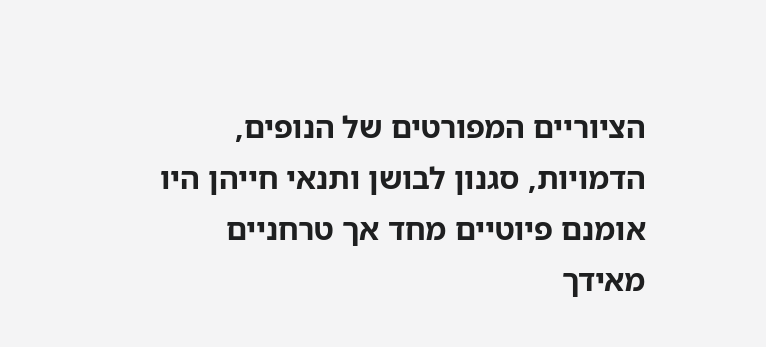הציוריים המפורטים של הנופים, הדמויות, סגנון לבושן ותנאי חייהן היו אומנם פיוטיים מחד אך טרחניים מאידך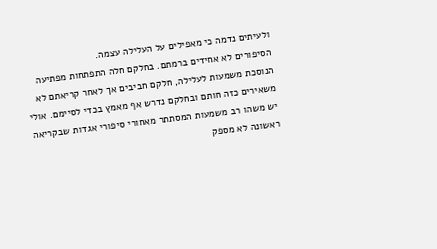ולעיתים נדמה כי מאפילים על העלילה עצמה.
הסיפורים לא אחידים ברמתם. בחלקם חלה התפתחות מפתיעה הנוסכת משמעות לעלילה, חלקם חביבים אך לאחר קריאתם לא משאירים כזה חותם ובחלקם נדרש אף מאמץ בכדי לסיימם. אולי יש משהו רב משמעות המסתתר מאחורי סיפורי אגדות שבקריאה ראשונה לא מספק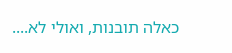כאלה תובנות, ואולי לא....